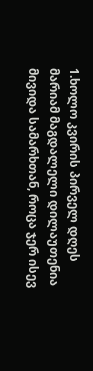1.ხოლო კვირის პირველ დღეს მარიამ მაგდალელი დილაუთენია მივიდა სამარხთან, როცა ჯერ ისევ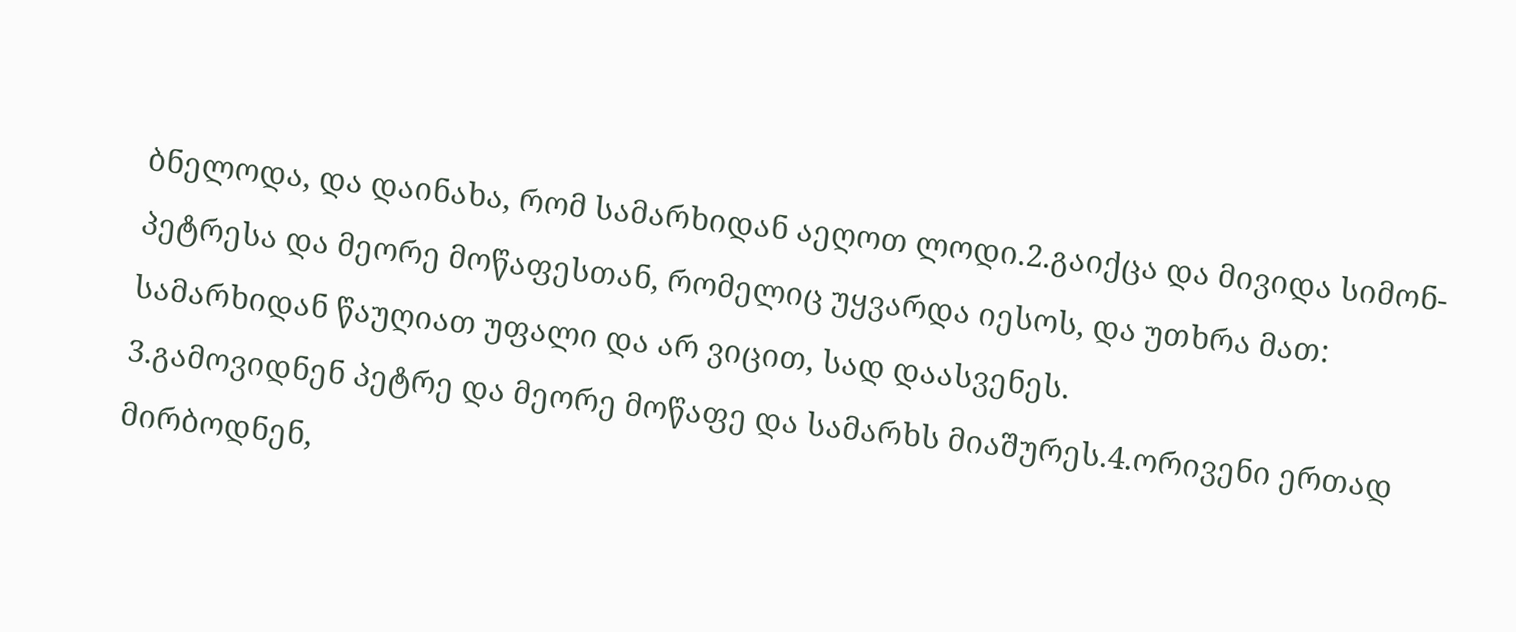ბნელოდა, და დაინახა, რომ სამარხიდან აეღოთ ლოდი.2.გაიქცა და მივიდა სიმონ-პეტრესა და მეორე მოწაფესთან, რომელიც უყვარდა იესოს, და უთხრა მათ: სამარხიდან წაუღიათ უფალი და არ ვიცით, სად დაასვენეს.
3.გამოვიდნენ პეტრე და მეორე მოწაფე და სამარხს მიაშურეს.4.ორივენი ერთად მირბოდნენ,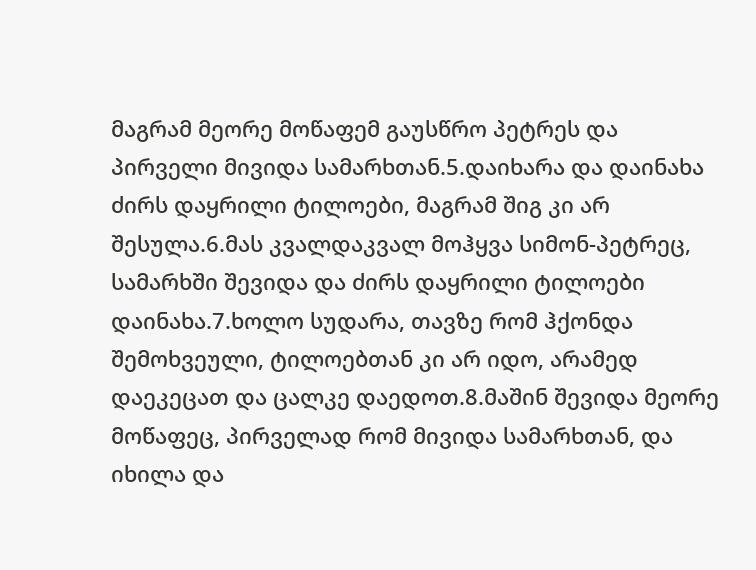მაგრამ მეორე მოწაფემ გაუსწრო პეტრეს და პირველი მივიდა სამარხთან.5.დაიხარა და დაინახა ძირს დაყრილი ტილოები, მაგრამ შიგ კი არ შესულა.6.მას კვალდაკვალ მოჰყვა სიმონ-პეტრეც, სამარხში შევიდა და ძირს დაყრილი ტილოები დაინახა.7.ხოლო სუდარა, თავზე რომ ჰქონდა შემოხვეული, ტილოებთან კი არ იდო, არამედ დაეკეცათ და ცალკე დაედოთ.8.მაშინ შევიდა მეორე მოწაფეც, პირველად რომ მივიდა სამარხთან, და იხილა და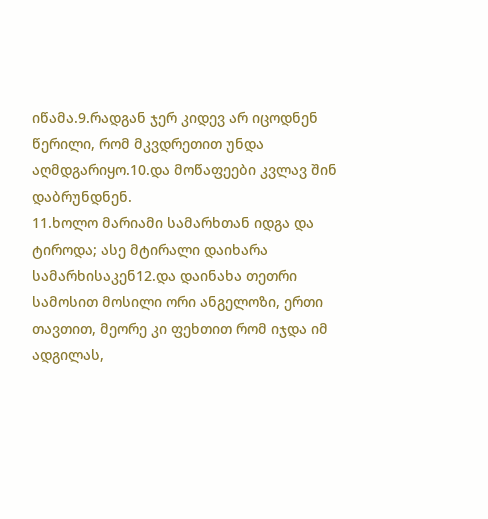იწამა.9.რადგან ჯერ კიდევ არ იცოდნენ წერილი, რომ მკვდრეთით უნდა აღმდგარიყო.10.და მოწაფეები კვლავ შინ დაბრუნდნენ.
11.ხოლო მარიამი სამარხთან იდგა და ტიროდა; ასე მტირალი დაიხარა სამარხისაკენ12.და დაინახა თეთრი სამოსით მოსილი ორი ანგელოზი, ერთი თავთით, მეორე კი ფეხთით რომ იჯდა იმ ადგილას,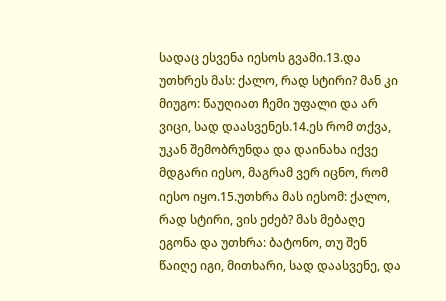სადაც ესვენა იესოს გვამი.13.და უთხრეს მას: ქალო, რად სტირი? მან კი მიუგო: წაუღიათ ჩემი უფალი და არ ვიცი, სად დაასვენეს.14.ეს რომ თქვა, უკან შემობრუნდა და დაინახა იქვე მდგარი იესო, მაგრამ ვერ იცნო, რომ იესო იყო.15.უთხრა მას იესომ: ქალო, რად სტირი, ვის ეძებ? მას მებაღე ეგონა და უთხრა: ბატონო, თუ შენ წაიღე იგი, მითხარი, სად დაასვენე, და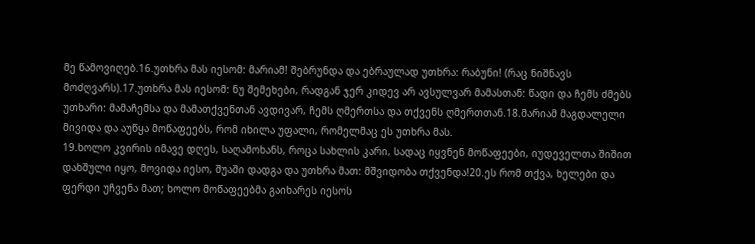მე წამოვიღებ.16.უთხრა მას იესომ: მარიამ! შებრუნდა და ებრაულად უთხრა: რაბუნი! (რაც ნიშნავს მოძღვარს).17.უთხრა მას იესომ: ნუ შემეხები, რადგან ჯერ კიდევ არ ავსულვარ მამასთან: წადი და ჩემს ძმებს უთხარი: მამაჩემსა და მამათქვენთან ავდივარ, ჩემს ღმერთსა და თქვენს ღმერთთან.18.მარიამ მაგდალელი მივიდა და აუწყა მოწაფეებს, რომ იხილა უფალი, რომელმაც ეს უთხრა მას.
19.ხოლო კვირის იმავე დღეს, საღამოხანს, როცა სახლის კარი, სადაც იყვნენ მოწაფეები, იუდეველთა შიშით დახშული იყო, მოვიდა იესო, შუაში დადგა და უთხრა მათ: მშვიდობა თქვენდა!20.ეს რომ თქვა, ხელები და ფერდი უჩვენა მათ; ხოლო მოწაფეებმა გაიხარეს იესოს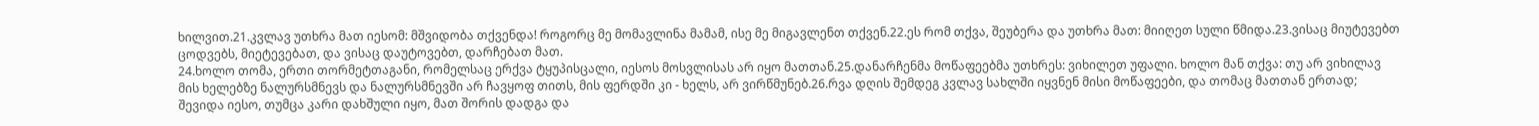ხილვით.21.კვლავ უთხრა მათ იესომ: მშვიდობა თქვენდა! როგორც მე მომავლინა მამამ, ისე მე მიგავლენთ თქვენ.22.ეს რომ თქვა, შეუბერა და უთხრა მათ: მიიღეთ სული წმიდა.23.ვისაც მიუტევებთ ცოდვებს, მიეტევებათ, და ვისაც დაუტოვებთ, დარჩებათ მათ.
24.ხოლო თომა, ერთი თორმეტთაგანი, რომელსაც ერქვა ტყუპისცალი, იესოს მოსვლისას არ იყო მათთან.25.დანარჩენმა მოწაფეებმა უთხრეს: ვიხილეთ უფალი. ხოლო მან თქვა: თუ არ ვიხილავ მის ხელებზე ნალურსმნევს და ნალურსმნევში არ ჩავყოფ თითს, მის ფერდში კი - ხელს, არ ვირწმუნებ.26.რვა დღის შემდეგ კვლავ სახლში იყვნენ მისი მოწაფეები, და თომაც მათთან ერთად; შევიდა იესო, თუმცა კარი დახშული იყო, მათ შორის დადგა და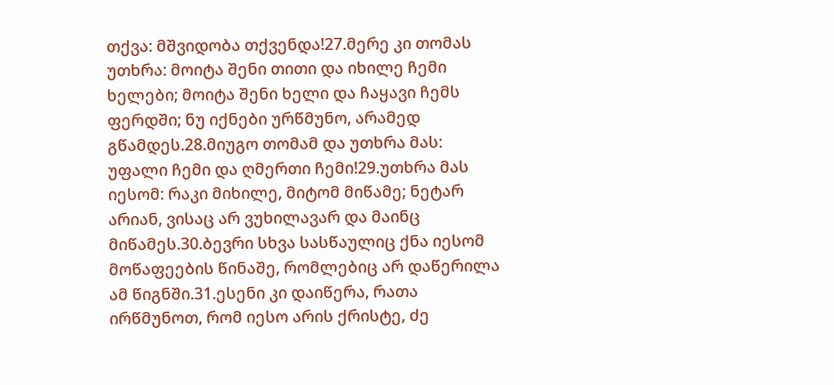თქვა: მშვიდობა თქვენდა!27.მერე კი თომას უთხრა: მოიტა შენი თითი და იხილე ჩემი ხელები; მოიტა შენი ხელი და ჩაყავი ჩემს ფერდში; ნუ იქნები ურწმუნო, არამედ გწამდეს.28.მიუგო თომამ და უთხრა მას: უფალი ჩემი და ღმერთი ჩემი!29.უთხრა მას იესომ: რაკი მიხილე, მიტომ მიწამე; ნეტარ არიან, ვისაც არ ვუხილავარ და მაინც მიწამეს.30.ბევრი სხვა სასწაულიც ქნა იესომ მოწაფეების წინაშე, რომლებიც არ დაწერილა ამ წიგნში.31.ესენი კი დაიწერა, რათა ირწმუნოთ, რომ იესო არის ქრისტე, ძე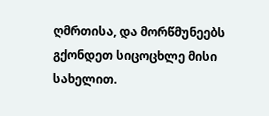ღმრთისა, და მორწმუნეებს გქონდეთ სიცოცხლე მისი სახელით.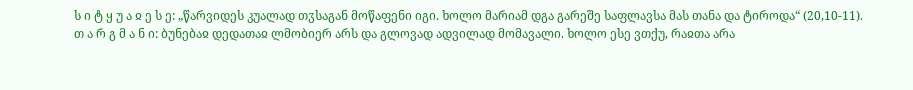ს ი ტ ყ უ ა ჲ ე ს ე: „წარვიდეს კუალად თჳსაგან მოწაფენი იგი. ხოლო მარიამ დგა გარეშე საფლავსა მას თანა და ტიროდა“ (20,10-11).
თ ა რ გ მ ა ნ ი: ბუნებაჲ დედათაჲ ლმობიერ არს და გლოვად ადვილად მომავალი. ხოლო ესე ვთქუ, რაჲთა არა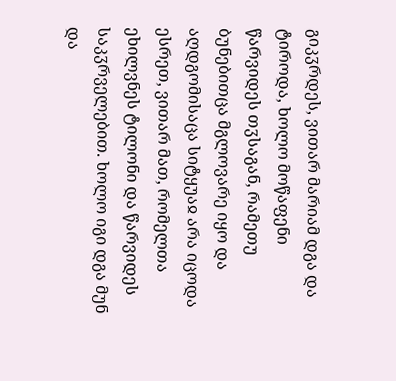გიკჳრდეს, ვითარ მარიამ დგა და ტიროდა, ხოლო მოწაფენი წარვიდეს თჳსაგან, რამეთუ ბუნებითცა მგლოვარე იყო და აღდგომისაცა სიტყუაჲ არა იცოდა ესრეთ, ვითარ მათ, რომელთა ეხილვნეს ტილონი და წარვიდეს საკჳრველებით. ხოლო იგი დგა მუნ და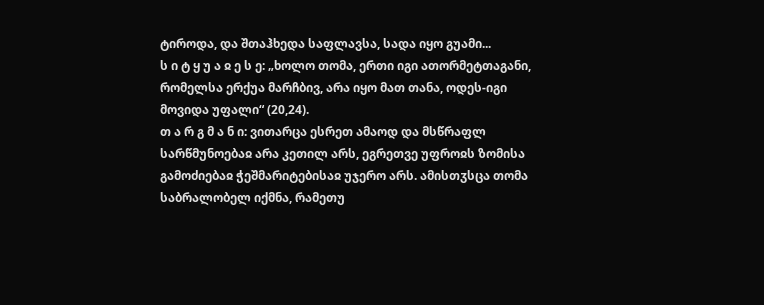ტიროდა, და შთაჰხედა საფლავსა, სადა იყო გუამი...
ს ი ტ ყ უ ა ჲ ე ს ე: „ხოლო თომა, ერთი იგი ათორმეტთაგანი, რომელსა ერქუა მარჩბივ, არა იყო მათ თანა, ოდეს-იგი მოვიდა უფალი“ (20,24).
თ ა რ გ მ ა ნ ი: ვითარცა ესრეთ ამაოდ და მსწრაფლ სარწმუნოებაჲ არა კეთილ არს, ეგრეთვე უფროჲს ზომისა გამოძიებაჲ ჭეშმარიტებისაჲ უჯერო არს. ამისთჳსცა თომა საბრალობელ იქმნა, რამეთუ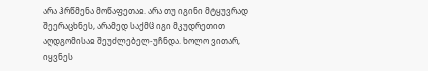არა ჰრწმენა მოწაფეთაჲ. არა თუ იგინი მტყუვრად შეერაცხნეს, არამედ საქმჱ იგი მკუდრეთით აღდგომისაჲ შეუძლებელ-უჩნდა. ხოლო ვითარ, იყვნეს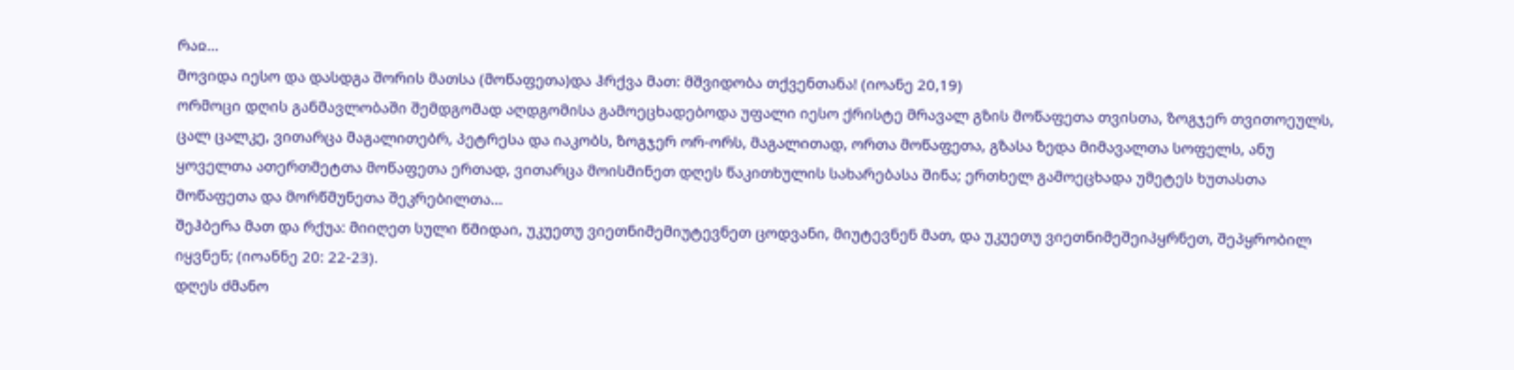რაჲ...
მოვიდა იესო და დასდგა შორის მათსა (მოწაფეთა)და ჰრქვა მათ: მშვიდობა თქვენთანა! (იოანე 20,19)
ორმოცი დღის განმავლობაში შემდგომად აღდგომისა გამოეცხადებოდა უფალი იესო ქრისტე მრავალ გზის მოწაფეთა თვისთა, ზოგჯერ თვითოეულს, ცალ ცალკე, ვითარცა მაგალითებრ, პეტრესა და იაკობს, ზოგჯერ ორ-ორს, მაგალითად, ორთა მოწაფეთა, გზასა ზედა მიმავალთა სოფელს, ანუ ყოველთა ათერთმეტთა მოწაფეთა ერთად, ვითარცა მოისმინეთ დღეს წაკითხულის სახარებასა შინა; ერთხელ გამოეცხადა უმეტეს ხუთასთა მოწაფეთა და მორწმუნეთა შეკრებილთა...
შეჰბერა მათ და რქუა: მიიღეთ სული წმიდაი, უკუეთუ ვიეთნიმემიუტევნეთ ცოდვანი, მიუტევნენ მათ, და უკუეთუ ვიეთნიმეშეიპყრნეთ, შეპყრობილ იყვნენ; (იოანნე 20: 22-23).
დღეს ძმანო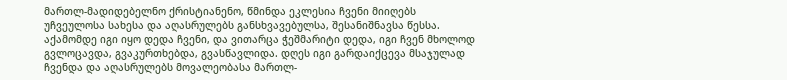მართლ-მადიდებელნო ქრისტიანენო, წმინდა ეკლესია ჩვენი მიიღებს უჩვეულოსა სახესა და აღასრულებს განსხვავებულსა, შესანიშნავსა წესსა. აქამომდე იგი იყო დედა ჩვენი, და ვითარცა ჭეშმარიტი დედა, იგი ჩვენ მხოლოდ გვლოცავდა, გვაკურთხებდა, გვასწავლიდა. დღეს იგი გარდაიქცევა მსაჯულად ჩვენდა და აღასრულებს მოვალეობასა მართლ-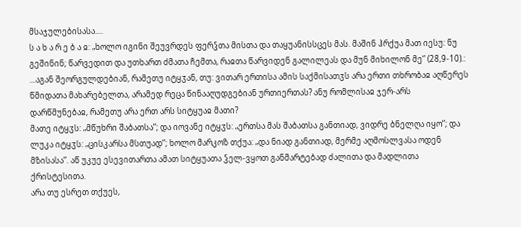მსაჯულებისასა....
ს ა ხ ა რ ე ბ ა ჲ: „ხოლო იგინი შეუვრდეს ფერჴთა მისთა და თაყუანისსცეს მას. მაშინ ჰრქუა მათ იესუ: ნუ გეშინინ; წარვედით და უთხართ ძმათა ჩემთა, რაჲთა წარვიდენ გალილეას და მუნ მიხილონ მე“ (28,9-10).:
...აგან შეორგულდებიან, რამეთუ იტყჳან, თუ: ვითარ ერთისა ამის საქმისათჳს არა ერთი თხრობაჲ აღწერეს წმიდათა მახარებელთა, არამედ რეცა წინააღუდგებიან ურთიერთას? ანუ რომლისაჲ ჯერ-არს დარწმუნებაჲ, რამეთუ არა ერთ არს სიტყუაჲ მათი?
მათე იტყჳს: „მწუხრი შაბათსა“; და იოვანე იტყჳს: „ერთსა მას შაბათსა განთიად, ვიდრე ბნელღა იყო“; და ლუკა იტყჳს: „ცისკარსა მსთუად“; ხოლო მარკოზ თქუა: „და ნიად განთიად, მერმე აღმოსლვასა ოდენ მზისასა“. აწ უკუე ესევითართა ამათ სიტყუათა ჴელ-ვყოთ განმარტებად ძალითა და მადლითა ქრისტესითა.
არა თუ ესრეთ თქუეს,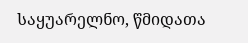საყუარელნო, წმიდათა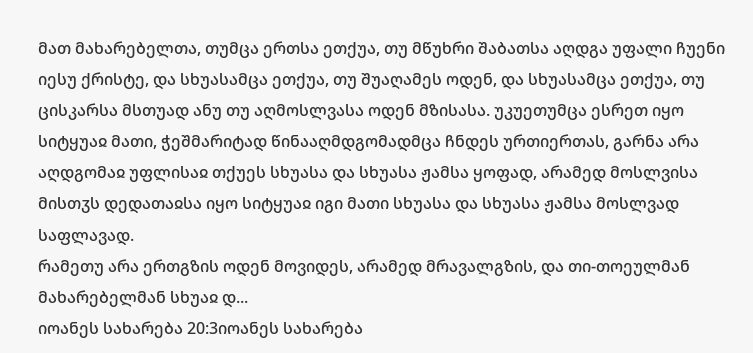მათ მახარებელთა, თუმცა ერთსა ეთქუა, თუ მწუხრი შაბათსა აღდგა უფალი ჩუენი იესუ ქრისტე, და სხუასამცა ეთქუა, თუ შუაღამეს ოდენ, და სხუასამცა ეთქუა, თუ ცისკარსა მსთუად ანუ თუ აღმოსლვასა ოდენ მზისასა. უკუეთუმცა ესრეთ იყო სიტყუაჲ მათი, ჭეშმარიტად წინააღმდგომადმცა ჩნდეს ურთიერთას, გარნა არა აღდგომაჲ უფლისაჲ თქუეს სხუასა და სხუასა ჟამსა ყოფად, არამედ მოსლვისა მისთჳს დედათაჲსა იყო სიტყუაჲ იგი მათი სხუასა და სხუასა ჟამსა მოსლვად საფლავად.
რამეთუ არა ერთგზის ოდენ მოვიდეს, არამედ მრავალგზის, და თი-თოეულმან მახარებელმან სხუაჲ დ...
იოანეს სახარება 20:3იოანეს სახარება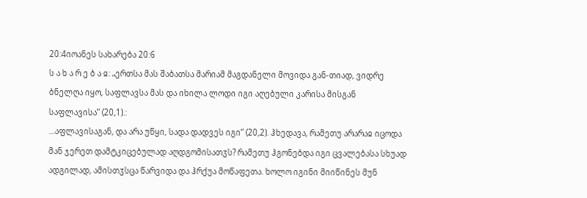20:4იოანეს სახარება 20:6
ს ა ხ ა რ ე ბ ა ჲ: „ერთსა მას შაბათსა მარიამ მაგდანელი მოვიდა გან-თიად, ვიდრე ბნელღა იყო, საფლავსა მას და იხილა ლოდი იგი აღებული კარისა მისგან საფლავისა“ (20,1).:
...აფლავისაგან, და არა უწყი, სადა დადვეს იგი“ (20,2). ჰხედავა, რამეთუ არარაჲ იცოდა მან ჯერეთ დამტკიცებულად აღდგომისათჳს? რამეთუ ჰგონებდა იგი ცვალებასა სხუად ადგილად, ამისთჳსცა წარვიდა და ჰრქუა მოწაფეთა. ხოლო იგინი მიიწინეს მუნ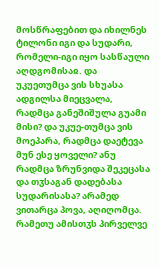მოსწრაფებით და იხილნეს ტილონი იგი და სუდარი, რომელი-იგი იყო სასწაული აღდგომისაჲ. და უკუეთუმცა ვის სხუასა ადგილსა მიეცვალა, რადმცა განეშიშულა გუამი მისი? და უკუე-თუმცა ვის მოეპარა, რადმცა დაეტევა მუნ ესე ყოველი? ანუ რადმცა ზრუნვიდა შეკეცასა და თჳსაგან დადებასა სუდარისასა? არამედ ვითარცა პოვა, აღიღომცა. რამეთუ ამისთჳს პირველვე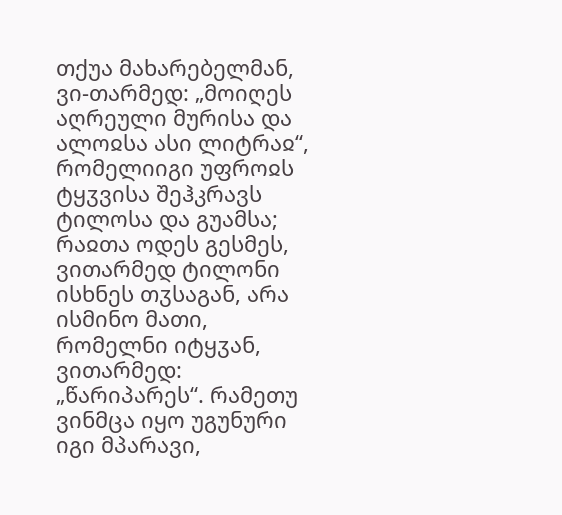თქუა მახარებელმან, ვი-თარმედ: „მოიღეს აღრეული მურისა და ალოჲსა ასი ლიტრაჲ“, რომელიიგი უფროჲს ტყჳვისა შეჰკრავს ტილოსა და გუამსა; რაჲთა ოდეს გესმეს, ვითარმედ ტილონი ისხნეს თჳსაგან, არა ისმინო მათი, რომელნი იტყჳან, ვითარმედ: „წარიპარეს“. რამეთუ ვინმცა იყო უგუნური იგი მპარავი,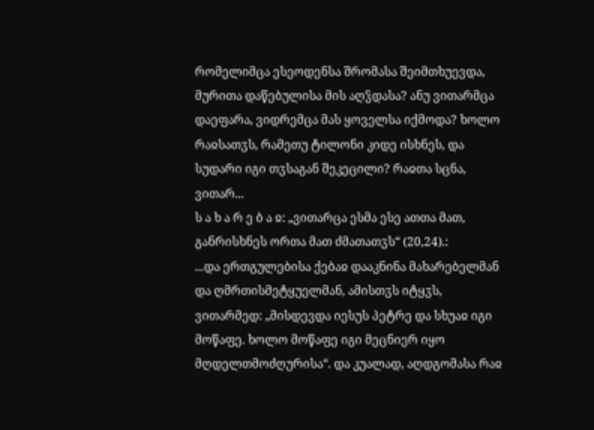რომელიმცა ესეოდენსა შრომასა შეიმთხუევდა, მურითა დაწებულისა მის აღჴდასა? ანუ ვითარმცა დაეფარა, ვიდრემცა მას ყოველსა იქმოდა? ხოლო რაჲსათჳს, რამეთუ ტილონი კიდე ისხნეს, და სუდარი იგი თჳსაგან შეკეცილი? რაჲთა სცნა, ვითარ...
ს ა ხ ა რ ე ბ ა ჲ: „ვითარცა ესმა ესე ათთა მათ, განრისხნეს ორთა მათ ძმათათჳს“ (20,24).:
...და ერთგულებისა ქებაჲ დააკნინა მახარებელმან და ღმრთისმეტყუელმან, ამისთჳს იტყჳს, ვითარმედ: „მისდევდა იესუს პეტრე და სხუაჲ იგი მოწაფე. ხოლო მოწაფე იგი მეცნიერ იყო მღდელთმოძღურისა“. და კუალად, აღდგომასა რაჲ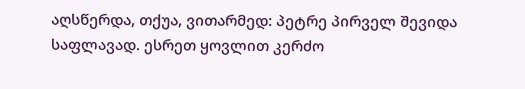აღსწერდა, თქუა, ვითარმედ: პეტრე პირველ შევიდა საფლავად. ესრეთ ყოვლით კერძო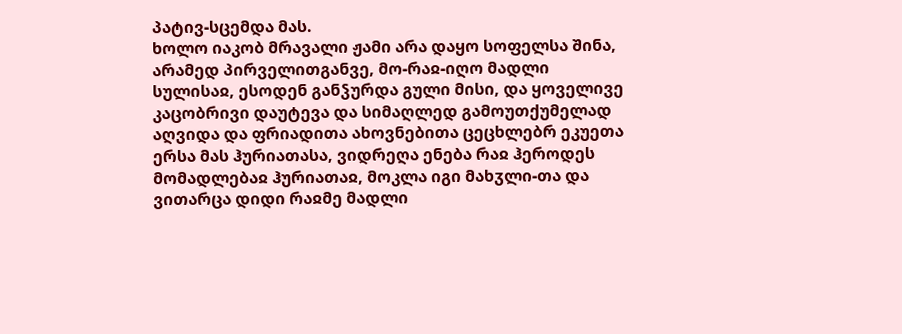პატივ-სცემდა მას.
ხოლო იაკობ მრავალი ჟამი არა დაყო სოფელსა შინა, არამედ პირველითგანვე, მო-რაჲ-იღო მადლი სულისაჲ, ესოდენ განჴურდა გული მისი, და ყოველივე კაცობრივი დაუტევა და სიმაღლედ გამოუთქუმელად აღვიდა და ფრიადითა ახოვნებითა ცეცხლებრ ეკუეთა ერსა მას ჰურიათასა, ვიდრეღა ენება რაჲ ჰეროდეს მომადლებაჲ ჰურიათაჲ, მოკლა იგი მახჳლი-თა და ვითარცა დიდი რაჲმე მადლი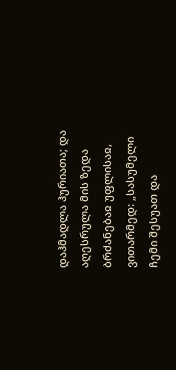დაჰმადლა ჰურიათა; და აღესრულა მის ზედა ბრძანებაჲ უფლისაჲ, ვითარმედ: „სასუმელი ჩემი შესუათ და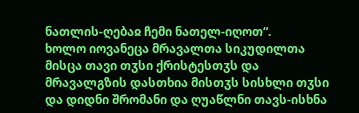ნათლის-ღებაჲ ჩემი ნათელ-იღოთ“.
ხოლო იოვანეცა მრავალთა სიკუდილთა მისცა თავი თჳსი ქრისტესთჳს და მრავალგზის დასთხია მისთჳს სისხლი თჳსი და დიდნი შრომანი და ღუაწლნი თავს-ისხნა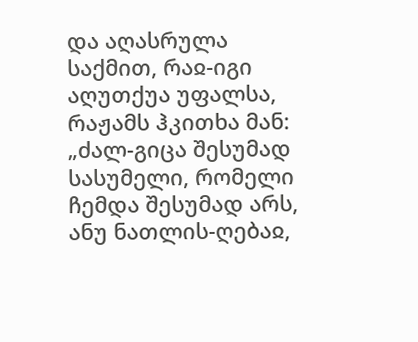და აღასრულა საქმით, რაჲ-იგი აღუთქუა უფალსა, რაჟამს ჰკითხა მან: „ძალ-გიცა შესუმად სასუმელი, რომელი ჩემდა შესუმად არს, ანუ ნათლის-ღებაჲ,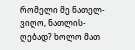რომელი მე ნათელ-ვიღო, ნათლის-ღებად? ხოლო მათ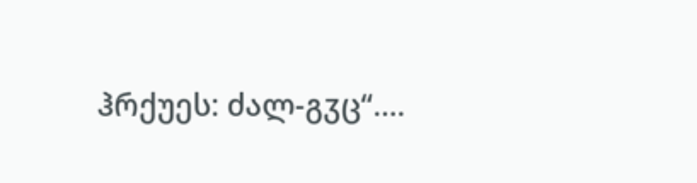ჰრქუეს: ძალ-გჳც“....